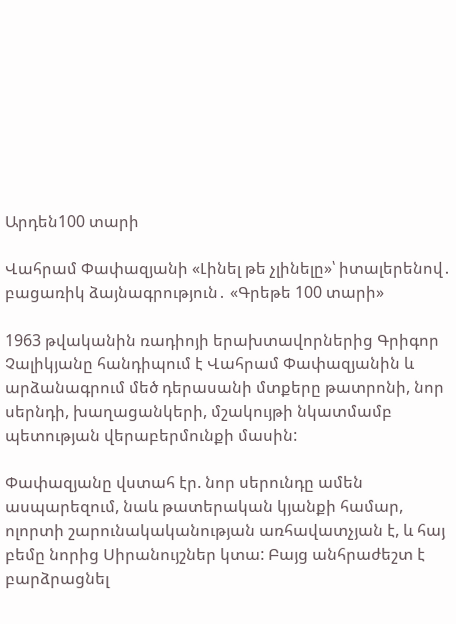Արդեն100 տարի

Վահրամ Փափազյանի «Լինել թե չլինելը»՝ իտալերենով․ բացառիկ ձայնագրություն․ «Գրեթե 100 տարի»

1963 թվականին ռադիոյի երախտավորներից Գրիգոր Չալիկյանը հանդիպում է Վահրամ Փափազյանին և արձանագրում մեծ դերասանի մտքերը թատրոնի, նոր սերնդի, խաղացանկերի, մշակույթի նկատմամբ պետության վերաբերմունքի մասին:

Փափազյանը վստահ էր. նոր սերունդը ամեն ասպարեզում, նաև թատերական կյանքի համար, ոլորտի շարունակականության առհավատչյան է, և հայ բեմը նորից Սիրանույշներ կտա: Բայց անհրաժեշտ է բարձրացնել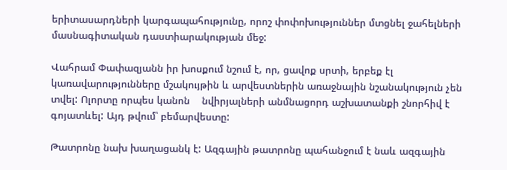երիտասարդների կարգապահությունը, որոշ փոփոխություններ մտցնել ջահելների մասնագիտական դաստիարակության մեջ:

Վահրամ Փափազյանն իր խոսքում նշում է, որ, ցավոք սրտի, երբեք էլ կառավարությունները մշակույթին և արվեստներին առաջնային նշանակություն չեն տվել: Ոլորտը որպես կանոն    նվիրյալների անմնացորդ աշխատանքի շնորհիվ է գոյատևել: Այդ թվում՝ բեմարվեստը:

Թատրոնը նախ խաղացանկ է: Ազգային թատրոնը պահանջում է նաև ազգային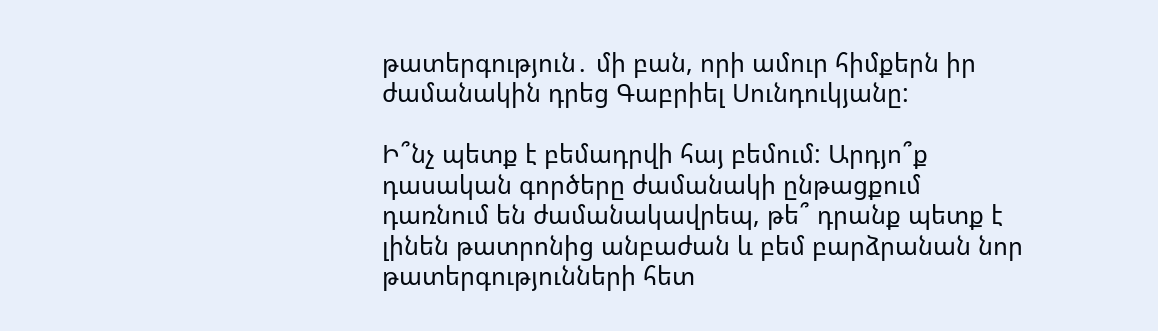թատերգություն․ մի բան, որի ամուր հիմքերն իր ժամանակին դրեց Գաբրիել Սունդուկյանը:

Ի՞նչ պետք է բեմադրվի հայ բեմում: Արդյո՞ք դասական գործերը ժամանակի ընթացքում դառնում են ժամանակավրեպ, թե՞ դրանք պետք է լինեն թատրոնից անբաժան և բեմ բարձրանան նոր թատերգությունների հետ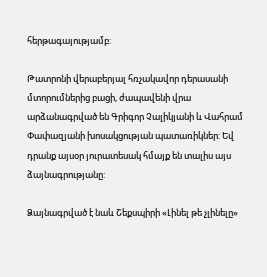հերթագայությամբ:

Թատրոնի վերաբերյալ հռչակավոր դերասանի մտորումներից բացի, ժապավենի վրա արձանագրված են Գրիգոր Չալիկյանի և Վահրամ Փափազյանի խոսակցության պատառիկներ: Եվ դրանք այսօր յուրատեսակ հմայք են տալիս այս ձայնագրությանը:

Ձայնագրված է նաև Շեքսպիրի «Լինել թե չլինելը»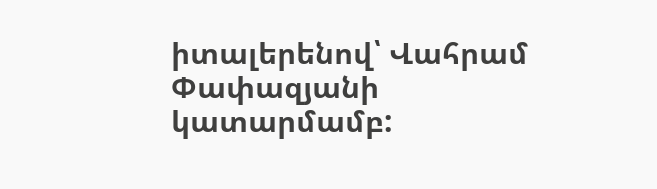իտալերենով՝ Վահրամ Փափազյանի կատարմամբ: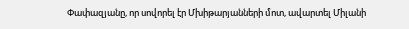Փափազյանը, որ սովորել էր Մխիթարյանների մոտ, ավարտել Միլանի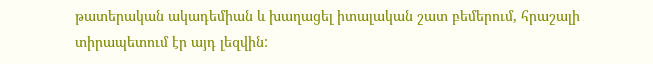թատերական ակադեմիան և խաղացել իտալական շատ բեմերում, հրաշալի տիրապետում էր այդ լեզվին: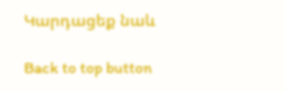Կարդացեք նաև

Back to top button